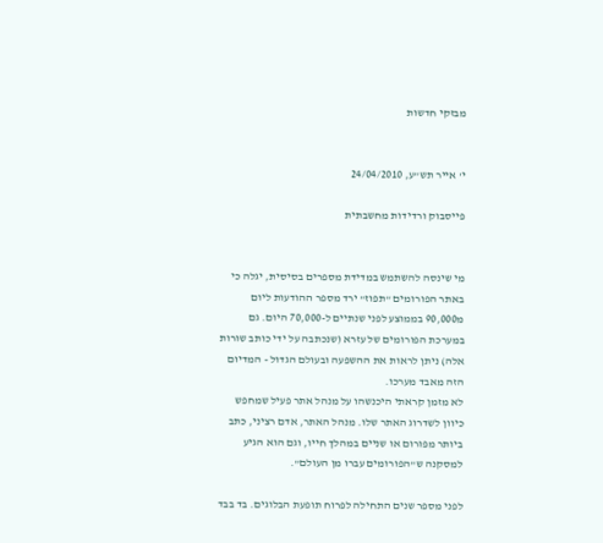מבזקי חדשות


י' אייר תש"ע, 24/04/2010

פייסבוק ורדידות מחשבתית


מי שינסה להשתמש במדידת מספרים בסיסית, יגלה כי באתר הפורומים "תפוז" ירד מספר ההודעות ליום מ90,000 בממוצע לפני שנתיים ל-70,000 היום. גם במערכת הפורומים של עזרא (שנכתבה על ידי כותב שורות אלה) ניתן לראות את ההשפעה ובעולם הגדול - המדיום הזה מאבד מערכו.
לא מזמן קראתי היכנשהו על מנהל אתר פעיל שמחפש כיוון לשדרוג האתר שלו. מנהל האתר, אדם רציני, כתב ביותר מפורום או שניים במהלך חייו, וגם הוא הגיע למסקנה ש"הפורומים עברו מן העולם".

לפני מספר שנים התחילה לפרוח תופעת הבלוגים. בד בבד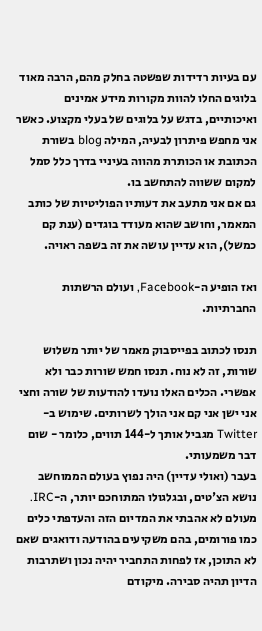עם בעיות רדידות שפשטה בחלק מהם, הרבה מאוד בלוגים החלו להוות מקורות מידע אמינים ואיכותיים, בדגש על בלוגים של בעלי מקצוע. כאשר אני מחפש פיתרון לבעיה, המילה blog בשורת הכתובת או הכותרת מהווה בעיניי בדרך כלל סמל למקום ששווה להתחשב בו.
גם אם אני מתעב את דעותיו הפוליטיות של כותב המאמר, וחושב שהוא מעודד בוגדים (ענת קם כמשל), הוא עדיין עושה את זה בשפה ראויה.

ואז הופיע ה-Facebook, ועולם הרשתות החברתיות.

תנסו לכתוב בפייסבוק מאמר של יותר משלוש שורות, זה לא נוח. תנסו חמש שורות כבר ולא אפשרי. הכלים האלו נועדו להודעות של שורה וחצי אני ישן אני קם אני הולך לשרותים. שימוש ב-Twitter מגביל אותך ל-144 תווים, כלומר - שום דבר משמעותי.
בעבר (ואולי עדיין) היה נפוץ בעולם הממוחשב נושא הצ'טים, ובגלגולו המתוחכם יותר, ה-IRC. מעולם לא אהבתי את המדיום הזה והעדפתי כלים כמו פורומים, בהם משקיעים בהודעה ודואגים שאם לא התוכן, אז לפחות התחביר יהיה נכון ושתרבות הדיון תהיה סבירה. מיקודם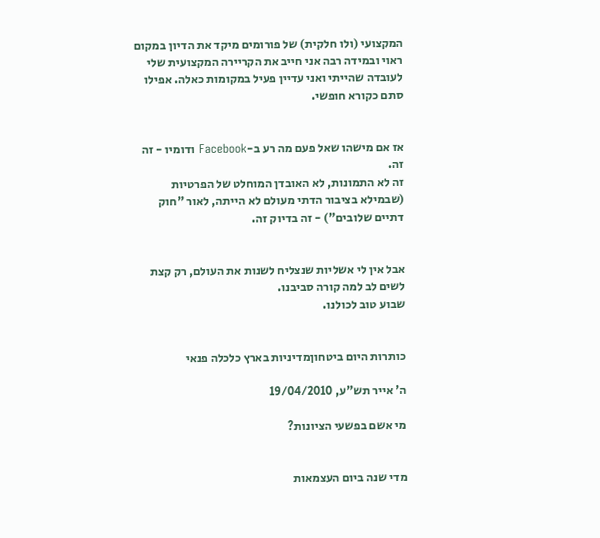המקצועי (ולו חלקית) של פורומים מיקד את הדיון במקום ראוי ובמידה רבה אני חייב את הקריירה המקצועית שלי לעובדה שהייתי ואני עדיין פעיל במקומות כאלה. אפילו סתם כקורא חופשי.


אז אם מישהו שאל פעם מה רע ב-Facebook ודומיו - זה זה.
זה לא התמונות, לא האובדן המוחלט של הפרטיות (שבמילא בציבור הדתי מעולם לא הייתה, לאור "חוק דתיים שלובים") - זה בדיוק זה.


אבל אין לי אשליות שנצליח לשנות את העולם, רק קצת לשים לב למה קורה סביבנו.
שבוע טוב לכולנו.


כותרות היום ביטחוןמדיניות בארץ כלכלה פנאי

ה' אייר תש"ע, 19/04/2010

מי אשם בפשעי הציונות?


מדי שנה ביום העצמאות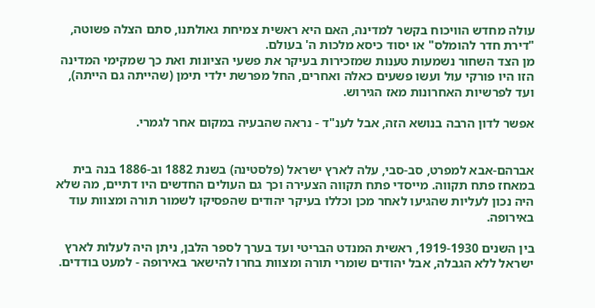עולה מחדש הוויכוח בקשר למדינה, האם היא ראשית צמיחת גאולתנו, סתם הצלה פשוטה, "דירת חדר להומלס" או יסוד כיסא מלכות ה' בעולם.
מן הצד השחור נשמעות טענות שמזכירות בעיקר את פשעי הציונות ואת כך שמקימי המדינה הזו היו פורקי עול ועשו פשעים כאלה ואחרים, החל מפרשת ילדי תימן (שהייתה גם הייתה), ועד לפרשיות האחרונות מאז הגירוש.

אפשר לדון הרבה בנושא הזה, אבל לענ"ד - נראה שהבעיה במקום אחר לגמרי.


אברהם-אבא למפרט, סב-סבי, עלה לארץ ישראל (פלסטינה) בשנת 1882 וב-1886 בנה בית במאחז פתח תקווה. מייסדי פתח תקווה הצעירה וכך גם העולים החדשים היו דתיים, מה שלא היה נכון לעליות שהגיעו לאחר מכן וכללו בעיקר יהודים שהפסיקו לשמור תורה ומצוות עוד באירופה.

בין השנים 1919-1930, ראשית המנדט הבריטי ועד בערך לספר הלבן, ניתן היה לעלות לארץ ישראל ללא הגבלה, אבל יהודים שומרי תורה ומצוות בחרו להישאר באירופה - למעט בודדים.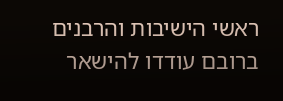ראשי הישיבות והרבנים ברובם עודדו להישאר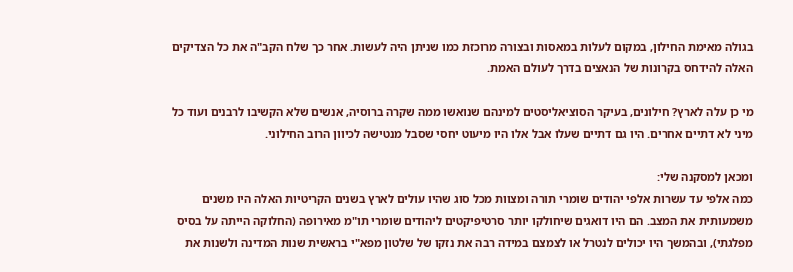בגולה מאימת החילון, במקום לעלות במאסות ובצורה מרוכזת כמו שניתן היה לעשות. אחר כך שלח הקב"ה את כל הצדיקים האלה להידחס בקרונות של הנאצים בדרך לעולם האמת.

מי כן עלה לארץ? חילונים, בעיקר הסוציאליסטים למינהם שנואשו ממה שקרה ברוסיה, אנשים שלא הקשיבו לרבנים ועוד כל מיני לא דתיים אחרים. היו גם דתיים שעלו אבל אלו היו מיעוט יחסי שסבל מנטישה לכיוון הרוב החילוני.

ומכאן למסקנה שלי:
כמה אלפי עד עשרות אלפי יהודים שומרי תורה ומצוות מכל סוג שהיו עולים לארץ בשנים הקריטיות האלה היו משנים משמעותית את המצב. הם היו דואגים שיחולקו יותר סרטיפיקטים ליהודים שומרי תו"מ מאירופה (החלוקה הייתה על בסיס מפלגתי), ובהמשך היו יכולים לנטרל או לצמצם במידה רבה את נזקו של שלטון מפא"י בראשית שנות המדינה ולשנות את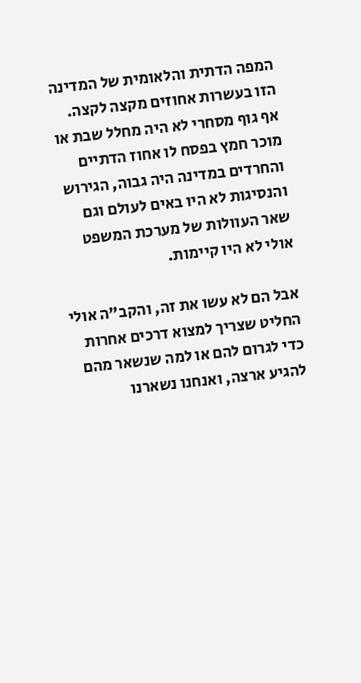המפה הדתית והלאומית של המדינה הזו בעשרות אחוזים מקצה לקצה.
אף גוף מסחרי לא היה מחלל שבת או מוכר חמץ בפסח לו אחוז הדתיים והחרדים במדינה היה גבוה, הגירוש והנסיגות לא היו באים לעולם וגם שאר העוולות של מערכת המשפט אולי לא היו קיימות.

אבל הם לא עשו את זה, והקב"ה אולי החליט שצריך למצוא דרכים אחרות כדי לגרום להם או למה שנשאר מהם להגיע ארצה, ואנחנו נשארנו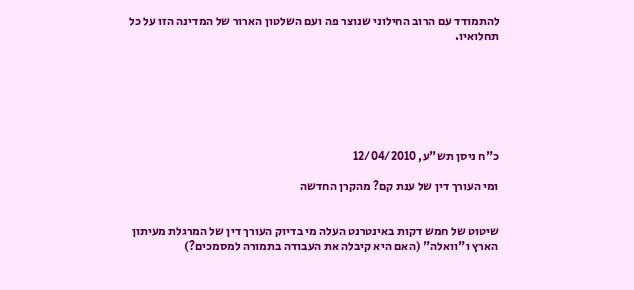להתמודד עם הרוב החילוני שנוצר פה ועם השלטון הארור של המדינה הזו על כל תחלואיו.







כ"ח ניסן תש"ע, 12/04/2010

ומי העורך דין של ענת קם? מהקרן החדשה


שיטוט של חמש דקות באינטרנט העלה מי בדיוק העורך דין של המרגלת מעיתון הארץ ו"וואלה" (האם היא קיבלה את העבודה בתמורה למסמכים?)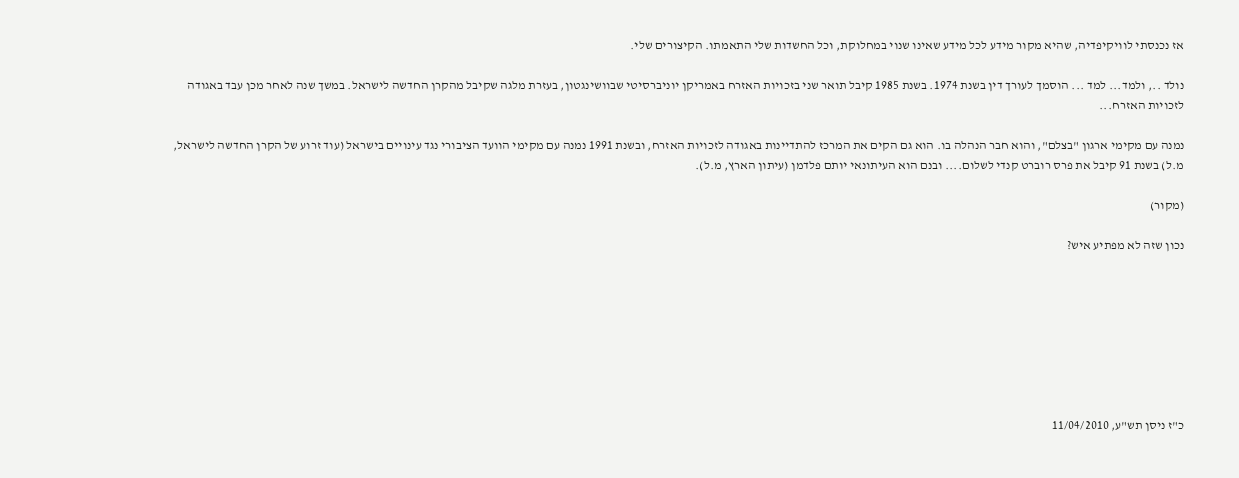אז נכנסתי לוויקיפדיה, שהיא מקור מידע לכל מידע שאינו שנוי במחלוקת, וכל החשדות שלי התאמתו. הקיצורים שלי.

נולד .., ולמד... למד ... הוסמך לעורך דין בשנת 1974. בשנת 1985 קיבל תואר שני בזכויות האזרח באמריקן יוניברסיטי שבוושינגטון, בעזרת מלגה שקיבל מהקרן החדשה לישראל. במשך שנה לאחר מכן עבד באגודה לזכויות האזרח...

נמנה עם מקימי ארגון "בצלם", והוא חבר הנהלה בו. הוא גם הקים את המרכז להתדיינות באגודה לזכויות האזרח, ובשנת 1991 נמנה עם מקימי הוועד הציבורי נגד עינויים בישראל (עוד זרוע של הקרן החדשה לישראל, מ.ל) בשנת 91 קיבל את פרס רוברט קנדי לשלום.... ובנם הוא העיתונאי יותם פלדמן (עיתון הארץ, מ.ל).

(מקור)

נכון שזה לא מפתיע איש?








כ"ז ניסן תש"ע, 11/04/2010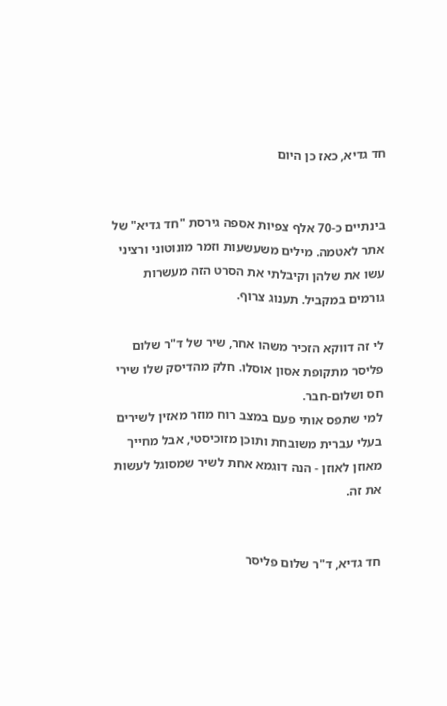חד גדיא, כאז כן היום


בינתיים כ-70 אלף צפיות אספה גירסת "חד גדיא" של אתר לאטמה. מילים משעשעות וזמר מונוטוני ורציני עשו את שלהן וקיבלתי את הסרט הזה מעשרות גורמים במקביל. תענוג צרוף.

לי זה דווקא הזכיר משהו אחר, שיר של ד"ר שלום פליסר מתקופת אסון אוסלו. חלק מהדיסק שלו שירי חס ושלום-חבר.
למי שתפס אותי פעם במצב רוח מוזר מאזין לשירים בעלי עברית משובחת ותוכן מזוכיסטי, אבל מחייך מאוזן לאוזן - הנה דוגמא אחת לשיר שמסוגל לעשות את זה.


חד גדיא, ד"ר שלום פליסר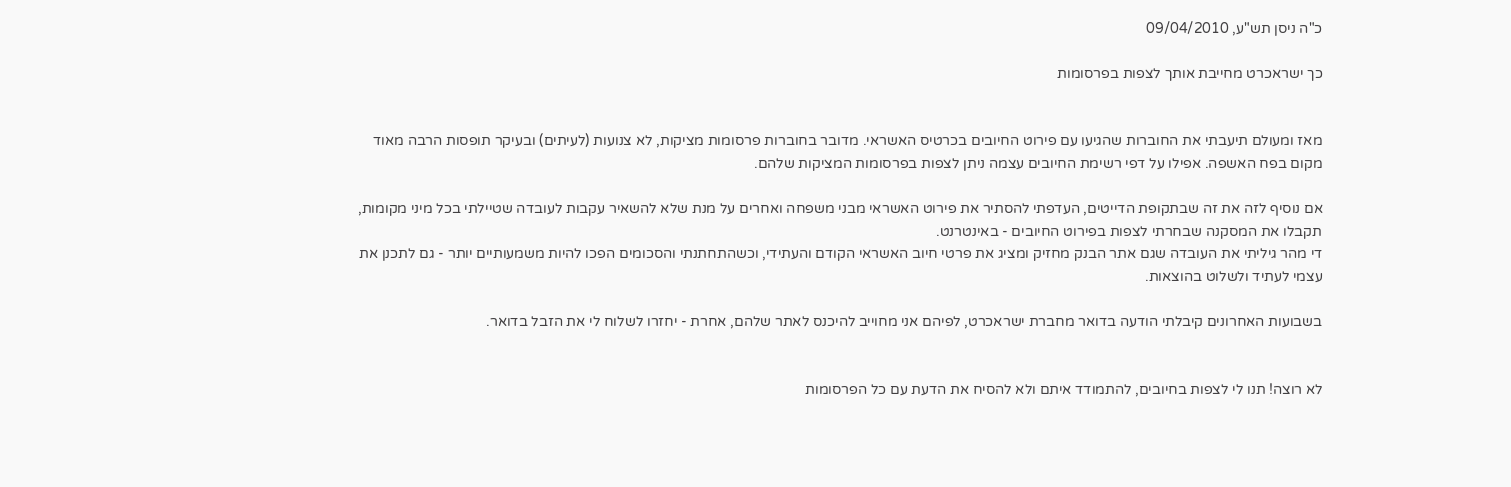כ"ה ניסן תש"ע, 09/04/2010

כך ישראכרט מחייבת אותך לצפות בפרסומות


מאז ומעולם תיעבתי את החוברות שהגיעו עם פירוט החיובים בכרטיס האשראי. מדובר בחוברות פרסומות מציקות, לא צנועות (לעיתים) ובעיקר תופסות הרבה מאוד מקום בפח האשפה. אפילו על דפי רשימת החיובים עצמה ניתן לצפות בפרסומות המציקות שלהם.

אם נוסיף לזה את זה שבתקופת הדייטים, העדפתי להסתיר את פירוט האשראי מבני משפחה ואחרים על מנת שלא להשאיר עקבות לעובדה שטיילתי בכל מיני מקומות, תקבלו את המסקנה שבחרתי לצפות בפירוט החיובים - באינטרנט.
די מהר גיליתי את העובדה שגם אתר הבנק מחזיק ומציג את פרטי חיוב האשראי הקודם והעתידי, וכשהתחתנתי והסכומים הפכו להיות משמעותיים יותר - גם לתכנן את עצמי לעתיד ולשלוט בהוצאות.

בשבועות האחרונים קיבלתי הודעה בדואר מחברת ישראכרט, לפיהם אני מחוייב להיכנס לאתר שלהם, אחרת - יחזרו לשלוח לי את הזבל בדואר.


לא רוצה! תנו לי לצפות בחיובים, להתמודד איתם ולא להסיח את הדעת עם כל הפרסומות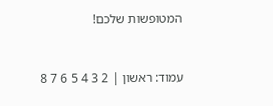המטופשות שלכם!


עמוד: ראשון | 2 3 4 5 6 7 8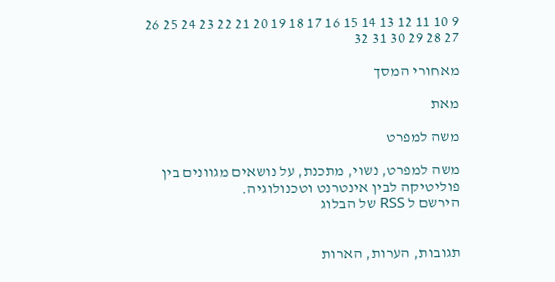9 10 11 12 13 14 15 16 17 18 19 20 21 22 23 24 25 26 27 28 29 30 31 32

מאחורי המסך

מאת

משה למפרט

משה למפרט, נשוי, מתכנת, על נושאים מגוונים בין פוליטיקה לבין אינטרנט וטכנולוגיה.
הירשם ל RSS של הבלוג


תגובות, הערות, הארות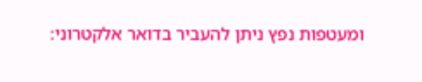ומעטפות נפץ ניתן להעביר בדואר אלקטרוני: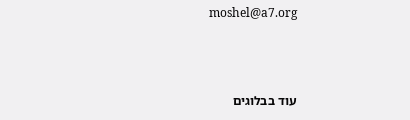moshel@a7.org



עוד בבלוגים